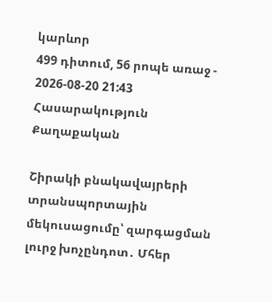կարևոր
499 դիտում, 56 րոպե առաջ - 2026-08-20 21:43
Հասարակություն Քաղաքական

Շիրակի բնակավայրերի տրանսպորտային մեկուսացումը՝ զարգացման լուրջ խոչընդոտ․ Մհեր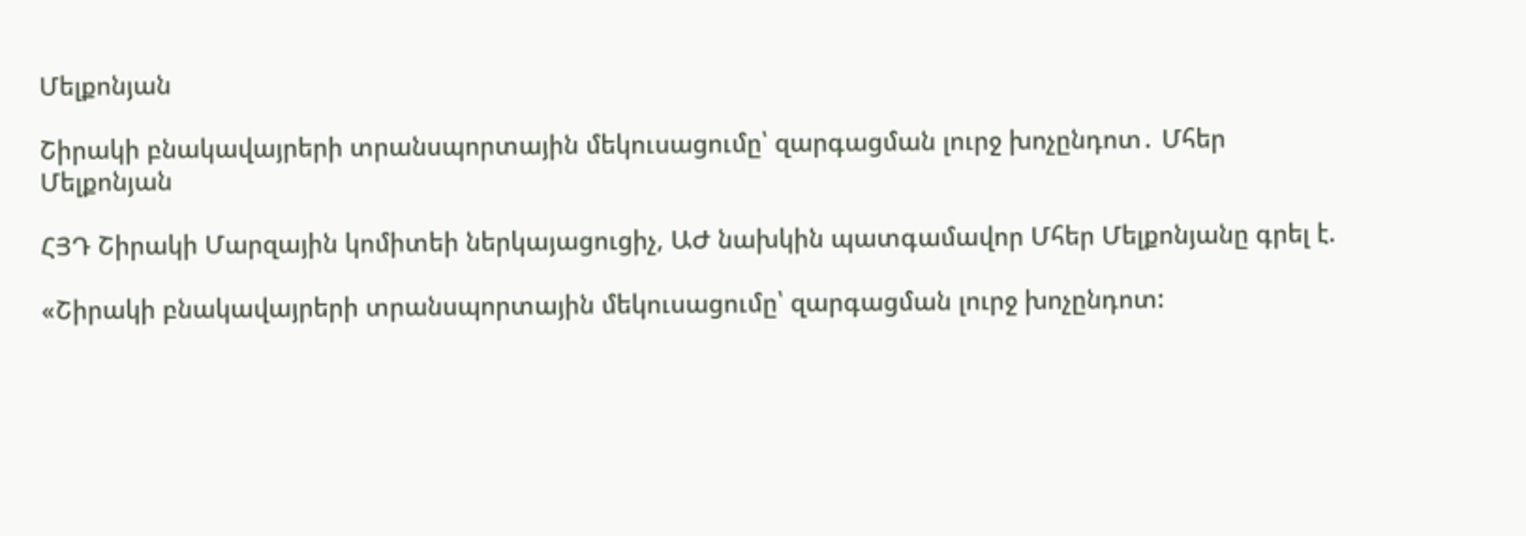Մելքոնյան

Շիրակի բնակավայրերի տրանսպորտային մեկուսացումը՝ զարգացման լուրջ խոչընդոտ․ Մհեր Մելքոնյան

ՀՅԴ Շիրակի Մարզային կոմիտեի ներկայացուցիչ, ԱԺ նախկին պատգամավոր Մհեր Մելքոնյանը գրել է.

«Շիրակի բնակավայրերի տրանսպորտային մեկուսացումը՝ զարգացման լուրջ խոչընդոտ: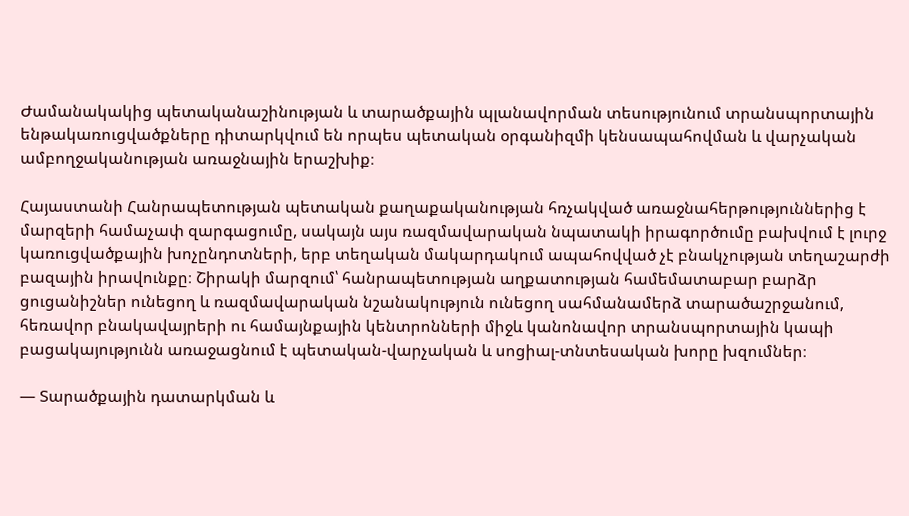Ժամանակակից պետականաշինության և տարածքային պլանավորման տեսությունում տրանսպորտային ենթակառուցվածքները դիտարկվում են որպես պետական օրգանիզմի կենսապահովման և վարչական ամբողջականության առաջնային երաշխիք։

Հայաստանի Հանրապետության պետական քաղաքականության հռչակված առաջնահերթություններից է մարզերի համաչափ զարգացումը, սակայն այս ռազմավարական նպատակի իրագործումը բախվում է լուրջ կառուցվածքային խոչընդոտների, երբ տեղական մակարդակում ապահովված չէ բնակչության տեղաշարժի բազային իրավունքը։ Շիրակի մարզում՝ հանրապետության աղքատության համեմատաբար բարձր ցուցանիշներ ունեցող և ռազմավարական նշանակություն ունեցող սահմանամերձ տարածաշրջանում, հեռավոր բնակավայրերի ու համայնքային կենտրոնների միջև կանոնավոր տրանսպորտային կապի բացակայությունն առաջացնում է պետական-վարչական և սոցիալ-տնտեսական խորը խզումներ։

— Տարածքային դատարկման և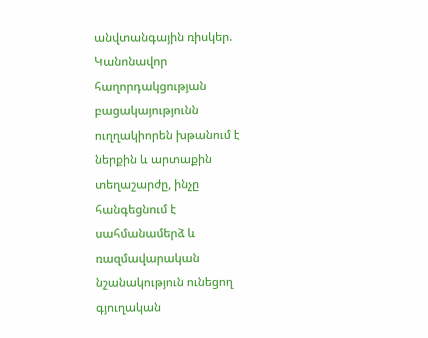անվտանգային ռիսկեր.
Կանոնավոր հաղորդակցության բացակայությունն ուղղակիորեն խթանում է ներքին և արտաքին տեղաշարժը, ինչը հանգեցնում է սահմանամերձ և ռազմավարական նշանակություն ունեցող գյուղական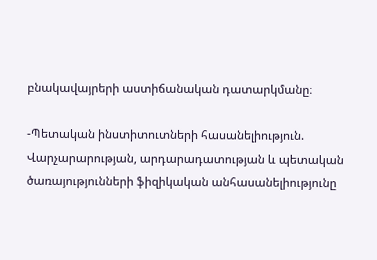բնակավայրերի աստիճանական դատարկմանը։

-Պետական ինստիտուտների հասանելիություն.
Վարչարարության, արդարադատության և պետական ծառայությունների ֆիզիկական անհասանելիությունը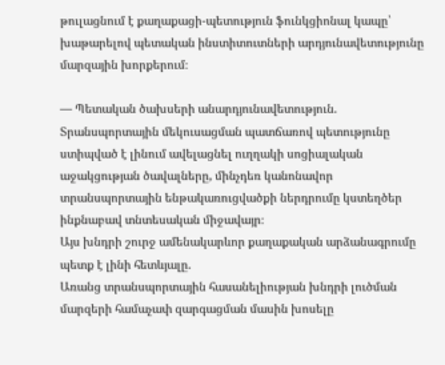թուլացնում է քաղաքացի-պետություն ֆունկցիոնալ կապը՝ խաթարելով պետական ինստիտուտների արդյունավետությունը մարզային խորքերում։

— Պետական ծախսերի անարդյունավետություն.
Տրանսպորտային մեկուսացման պատճառով պետությունը ստիպված է լինում ավելացնել ուղղակի սոցիալական աջակցության ծավալները, մինչդեռ կանոնավոր տրանսպորտային ենթակառուցվածքի ներդրումը կստեղծեր ինքնաբավ տնտեսական միջավայր։
Այս խնդրի շուրջ ամենակարևոր քաղաքական արձանագրումը պետք է լինի հետևյալը.
Առանց տրանսպորտային հասանելիության խնդրի լուծման մարզերի համաչափ զարգացման մասին խոսելը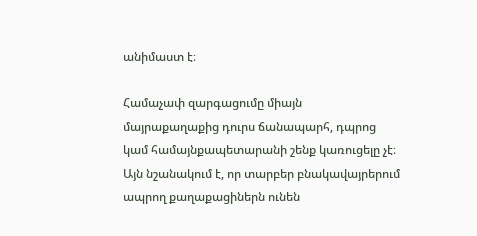անիմաստ է։

Համաչափ զարգացումը միայն մայրաքաղաքից դուրս ճանապարհ, դպրոց կամ համայնքապետարանի շենք կառուցելը չէ։ Այն նշանակում է, որ տարբեր բնակավայրերում ապրող քաղաքացիներն ունեն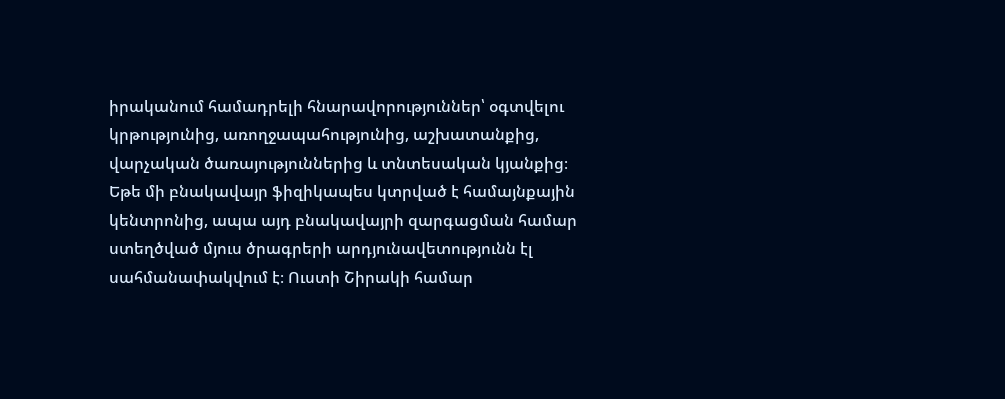իրականում համադրելի հնարավորություններ՝ օգտվելու կրթությունից, առողջապահությունից, աշխատանքից, վարչական ծառայություններից և տնտեսական կյանքից։ Եթե մի բնակավայր ֆիզիկապես կտրված է համայնքային կենտրոնից, ապա այդ բնակավայրի զարգացման համար ստեղծված մյուս ծրագրերի արդյունավետությունն էլ սահմանափակվում է։ Ուստի Շիրակի համար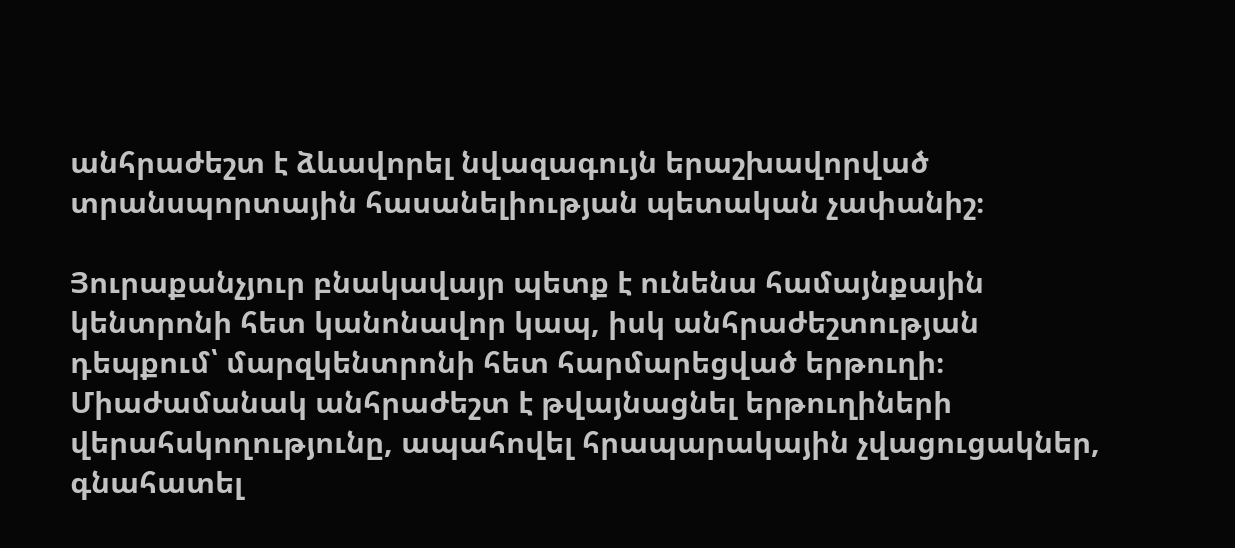անհրաժեշտ է ձևավորել նվազագույն երաշխավորված տրանսպորտային հասանելիության պետական չափանիշ։

Յուրաքանչյուր բնակավայր պետք է ունենա համայնքային կենտրոնի հետ կանոնավոր կապ, իսկ անհրաժեշտության դեպքում՝ մարզկենտրոնի հետ հարմարեցված երթուղի։ Միաժամանակ անհրաժեշտ է թվայնացնել երթուղիների վերահսկողությունը, ապահովել հրապարակային չվացուցակներ, գնահատել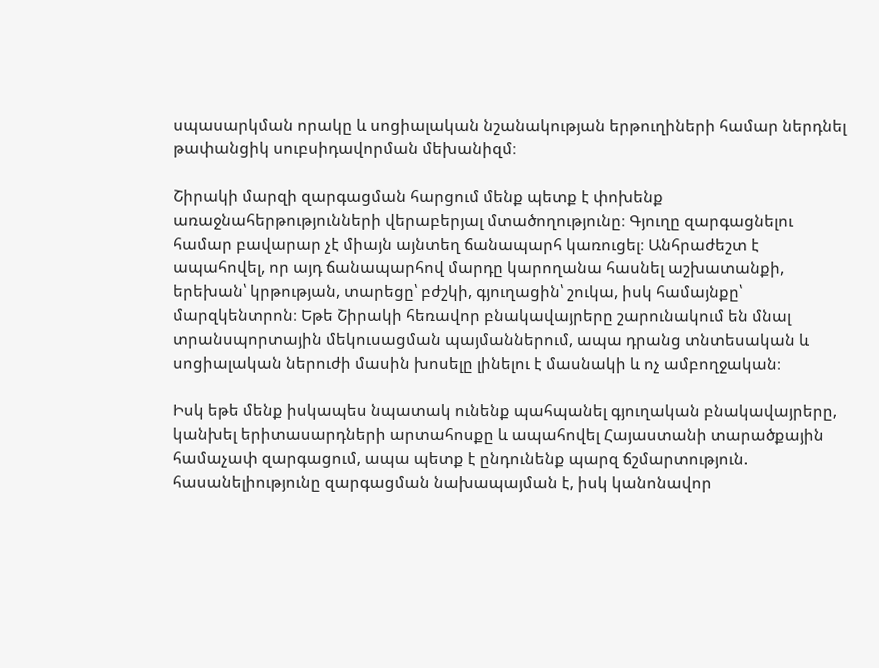սպասարկման որակը և սոցիալական նշանակության երթուղիների համար ներդնել թափանցիկ սուբսիդավորման մեխանիզմ։

Շիրակի մարզի զարգացման հարցում մենք պետք է փոխենք առաջնահերթությունների վերաբերյալ մտածողությունը։ Գյուղը զարգացնելու համար բավարար չէ միայն այնտեղ ճանապարհ կառուցել։ Անհրաժեշտ է ապահովել, որ այդ ճանապարհով մարդը կարողանա հասնել աշխատանքի, երեխան՝ կրթության, տարեցը՝ բժշկի, գյուղացին՝ շուկա, իսկ համայնքը՝ մարզկենտրոն։ Եթե Շիրակի հեռավոր բնակավայրերը շարունակում են մնալ տրանսպորտային մեկուսացման պայմաններում, ապա դրանց տնտեսական և սոցիալական ներուժի մասին խոսելը լինելու է մասնակի և ոչ ամբողջական։

Իսկ եթե մենք իսկապես նպատակ ունենք պահպանել գյուղական բնակավայրերը, կանխել երիտասարդների արտահոսքը և ապահովել Հայաստանի տարածքային համաչափ զարգացում, ապա պետք է ընդունենք պարզ ճշմարտություն.
հասանելիությունը զարգացման նախապայման է, իսկ կանոնավոր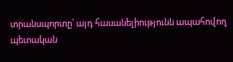տրանսպորտը՝ այդ հասանելիությունն ապահովող պետական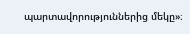պարտավորություններից մեկը»։